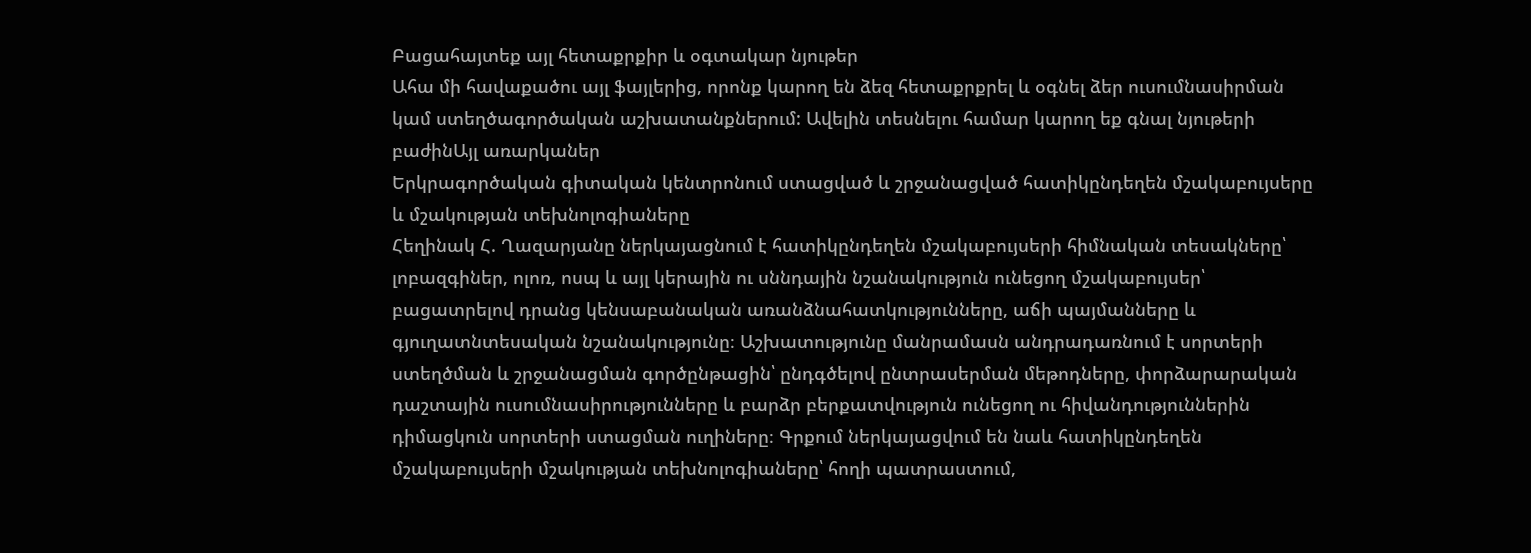Բացահայտեք այլ հետաքրքիր և օգտակար նյութեր
Ահա մի հավաքածու այլ ֆայլերից, որոնք կարող են ձեզ հետաքրքրել և օգնել ձեր ուսումնասիրման կամ ստեղծագործական աշխատանքներում: Ավելին տեսնելու համար կարող եք գնալ նյութերի բաժինԱյլ առարկաներ
Երկրագործական գիտական կենտրոնում ստացված և շրջանացված հատիկընդեղեն մշակաբույսերը և մշակության տեխնոլոգիաները
Հեղինակ Հ. Ղազարյանը ներկայացնում է հատիկընդեղեն մշակաբույսերի հիմնական տեսակները՝ լոբազգիներ, ոլոռ, ոսպ և այլ կերային ու սննդային նշանակություն ունեցող մշակաբույսեր՝ բացատրելով դրանց կենսաբանական առանձնահատկությունները, աճի պայմանները և գյուղատնտեսական նշանակությունը։ Աշխատությունը մանրամասն անդրադառնում է սորտերի ստեղծման և շրջանացման գործընթացին՝ ընդգծելով ընտրասերման մեթոդները, փորձարարական դաշտային ուսումնասիրությունները և բարձր բերքատվություն ունեցող ու հիվանդություններին դիմացկուն սորտերի ստացման ուղիները։ Գրքում ներկայացվում են նաև հատիկընդեղեն մշակաբույսերի մշակության տեխնոլոգիաները՝ հողի պատրաստում,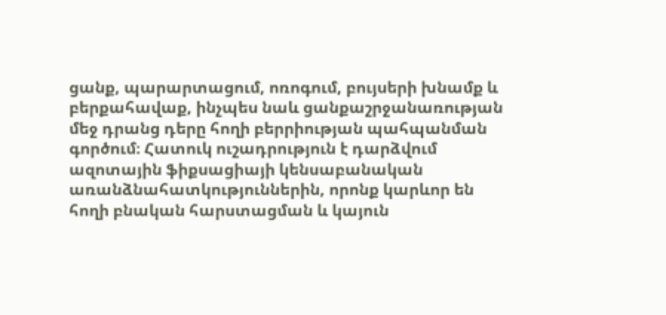ցանք, պարարտացում, ոռոգում, բույսերի խնամք և բերքահավաք, ինչպես նաև ցանքաշրջանառության մեջ դրանց դերը հողի բերրիության պահպանման գործում։ Հատուկ ուշադրություն է դարձվում ազոտային ֆիքսացիայի կենսաբանական առանձնահատկություններին, որոնք կարևոր են հողի բնական հարստացման և կայուն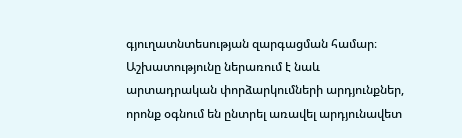գյուղատնտեսության զարգացման համար։ Աշխատությունը ներառում է նաև արտադրական փորձարկումների արդյունքներ, որոնք օգնում են ընտրել առավել արդյունավետ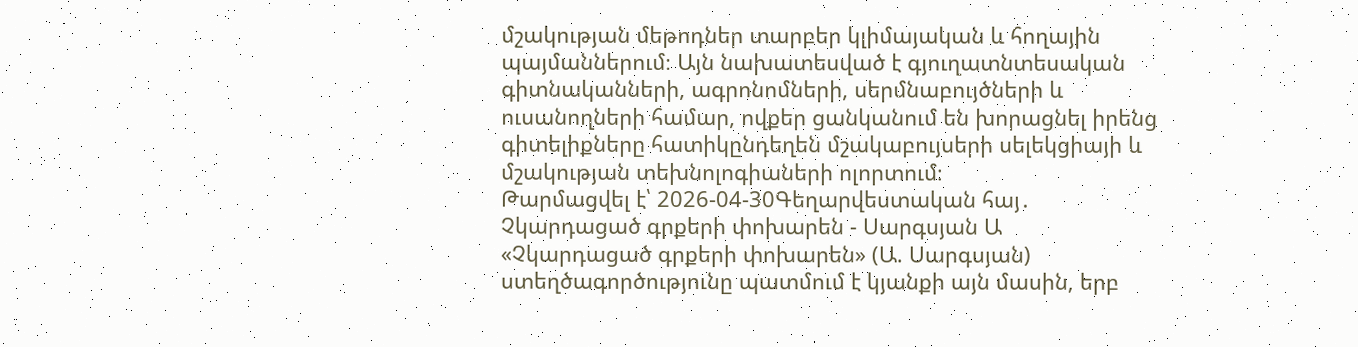մշակության մեթոդներ տարբեր կլիմայական և հողային պայմաններում։ Այն նախատեսված է գյուղատնտեսական գիտնականների, ագրոնոմների, սերմնաբույծների և ուսանողների համար, ովքեր ցանկանում են խորացնել իրենց գիտելիքները հատիկընդեղեն մշակաբույսերի սելեկցիայի և մշակության տեխնոլոգիաների ոլորտում։
Թարմացվել է՝ 2026-04-30Գեղարվեստական հայ․
Չկարդացած գրքերի փոխարեն - Սարգսյան Ա
«Չկարդացած գրքերի փոխարեն» (Ա. Սարգսյան) ստեղծագործությունը պատմում է կյանքի այն մասին, երբ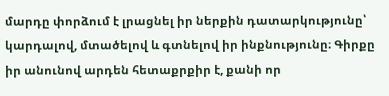մարդը փորձում է լրացնել իր ներքին դատարկությունը՝ կարդալով, մտածելով և գտնելով իր ինքնությունը։ Գիրքը իր անունով արդեն հետաքրքիր է, քանի որ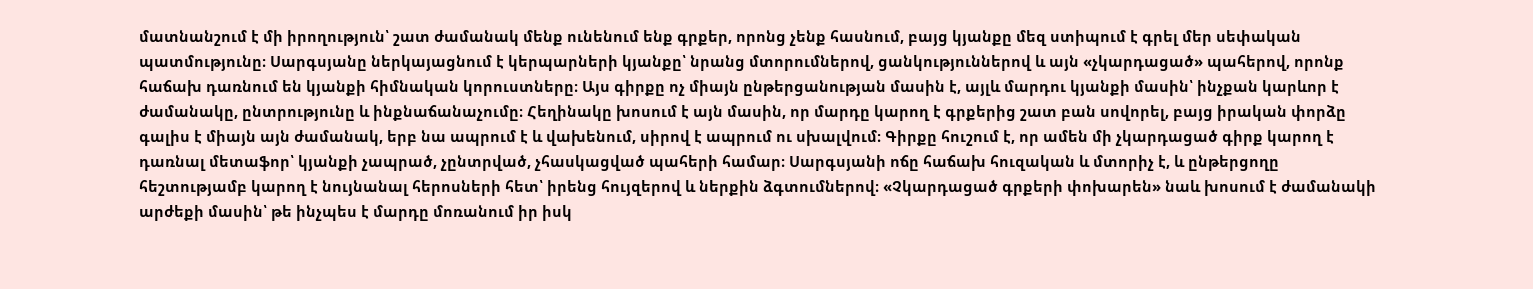մատնանշում է մի իրողություն՝ շատ ժամանակ մենք ունենում ենք գրքեր, որոնց չենք հասնում, բայց կյանքը մեզ ստիպում է գրել մեր սեփական պատմությունը։ Սարգսյանը ներկայացնում է կերպարների կյանքը՝ նրանց մտորումներով, ցանկություններով և այն «չկարդացած» պահերով, որոնք հաճախ դառնում են կյանքի հիմնական կորուստները։ Այս գիրքը ոչ միայն ընթերցանության մասին է, այլև մարդու կյանքի մասին՝ ինչքան կարևոր է ժամանակը, ընտրությունը և ինքնաճանաչումը։ Հեղինակը խոսում է այն մասին, որ մարդը կարող է գրքերից շատ բան սովորել, բայց իրական փորձը գալիս է միայն այն ժամանակ, երբ նա ապրում է և վախենում, սիրով է ապրում ու սխալվում։ Գիրքը հուշում է, որ ամեն մի չկարդացած գիրք կարող է դառնալ մետաֆոր՝ կյանքի չապրած, չընտրված, չհասկացված պահերի համար։ Սարգսյանի ոճը հաճախ հուզական և մտորիչ է, և ընթերցողը հեշտությամբ կարող է նույնանալ հերոսների հետ՝ իրենց հույզերով և ներքին ձգտումներով։ «Չկարդացած գրքերի փոխարեն» նաև խոսում է ժամանակի արժեքի մասին՝ թե ինչպես է մարդը մոռանում իր իսկ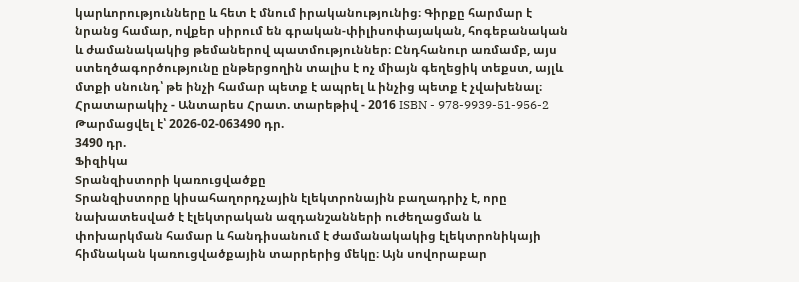կարևորությունները և հետ է մնում իրականությունից։ Գիրքը հարմար է նրանց համար, ովքեր սիրում են գրական-փիլիսոփայական, հոգեբանական և ժամանակակից թեմաներով պատմություններ։ Ընդհանուր առմամբ, այս ստեղծագործությունը ընթերցողին տալիս է ոչ միայն գեղեցիկ տեքստ, այլև մտքի սնունդ՝ թե ինչի համար պետք է ապրել և ինչից պետք է չվախենալ։ Հրատարակիչ - Անտարես Հրատ. տարեթիվ - 2016 ISBN - 978-9939-51-956-2
Թարմացվել է՝ 2026-02-063490 դր.
3490 դր.
Ֆիզիկա
Տրանզիստորի կառուցվածքը
Տրանզիստորը կիսահաղորդչային էլեկտրոնային բաղադրիչ է, որը նախատեսված է էլեկտրական ազդանշանների ուժեղացման և փոխարկման համար և հանդիսանում է ժամանակակից էլեկտրոնիկայի հիմնական կառուցվածքային տարրերից մեկը։ Այն սովորաբար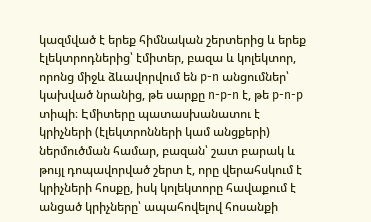կազմված է երեք հիմնական շերտերից և երեք էլեկտրոդներից՝ էմիտեր, բազա և կոլեկտոր, որոնց միջև ձևավորվում են p-n անցումներ՝ կախված նրանից, թե սարքը n-p-n է, թե p-n-p տիպի։ Էմիտերը պատասխանատու է կրիչների (էլեկտրոնների կամ անցքերի) ներմուծման համար, բազան՝ շատ բարակ և թույլ դոպավորված շերտ է, որը վերահսկում է կրիչների հոսքը, իսկ կոլեկտորը հավաքում է անցած կրիչները՝ ապահովելով հոսանքի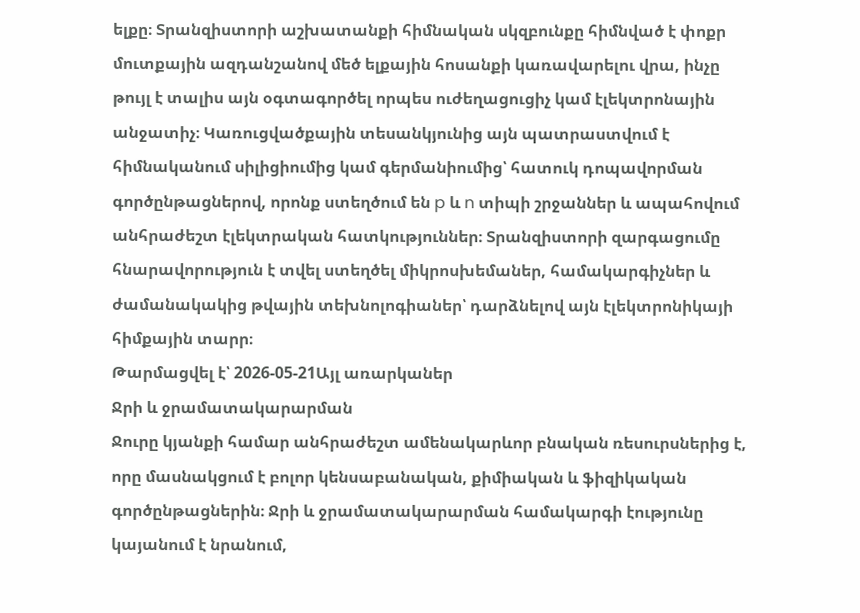ելքը։ Տրանզիստորի աշխատանքի հիմնական սկզբունքը հիմնված է փոքր մուտքային ազդանշանով մեծ ելքային հոսանքի կառավարելու վրա, ինչը թույլ է տալիս այն օգտագործել որպես ուժեղացուցիչ կամ էլեկտրոնային անջատիչ։ Կառուցվածքային տեսանկյունից այն պատրաստվում է հիմնականում սիլիցիումից կամ գերմանիումից՝ հատուկ դոպավորման գործընթացներով, որոնք ստեղծում են p և n տիպի շրջաններ և ապահովում անհրաժեշտ էլեկտրական հատկություններ։ Տրանզիստորի զարգացումը հնարավորություն է տվել ստեղծել միկրոսխեմաներ, համակարգիչներ և ժամանակակից թվային տեխնոլոգիաներ՝ դարձնելով այն էլեկտրոնիկայի հիմքային տարր։
Թարմացվել է՝ 2026-05-21Այլ առարկաներ
Ջրի և ջրամատակարարման
Ջուրը կյանքի համար անհրաժեշտ ամենակարևոր բնական ռեսուրսներից է, որը մասնակցում է բոլոր կենսաբանական, քիմիական և ֆիզիկական գործընթացներին։ Ջրի և ջրամատակարարման համակարգի էությունը կայանում է նրանում,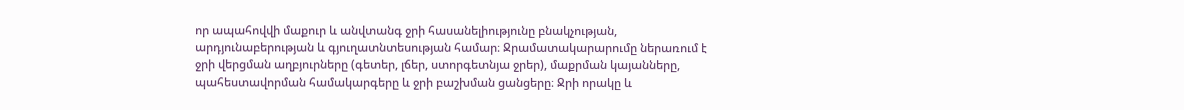որ ապահովվի մաքուր և անվտանգ ջրի հասանելիությունը բնակչության, արդյունաբերության և գյուղատնտեսության համար։ Ջրամատակարարումը ներառում է ջրի վերցման աղբյուրները (գետեր, լճեր, ստորգետնյա ջրեր), մաքրման կայանները, պահեստավորման համակարգերը և ջրի բաշխման ցանցերը։ Ջրի որակը և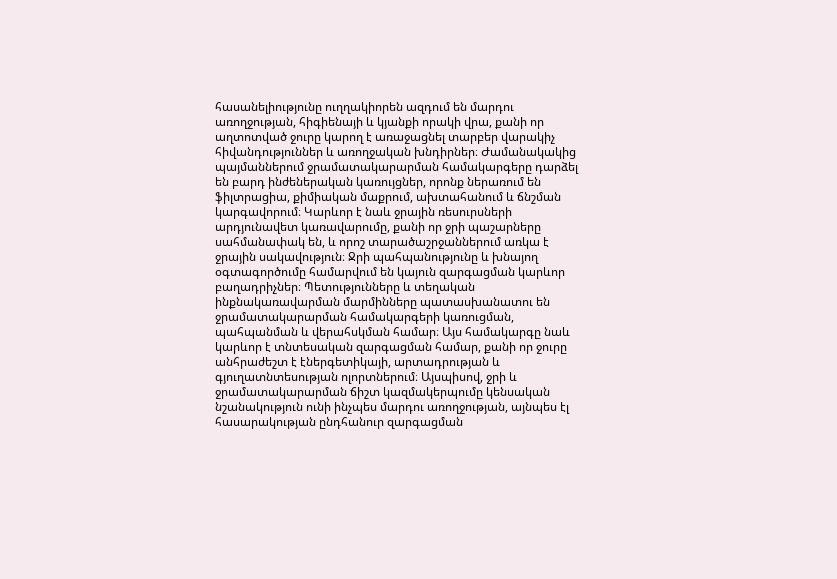հասանելիությունը ուղղակիորեն ազդում են մարդու առողջության, հիգիենայի և կյանքի որակի վրա, քանի որ աղտոտված ջուրը կարող է առաջացնել տարբեր վարակիչ հիվանդություններ և առողջական խնդիրներ։ Ժամանակակից պայմաններում ջրամատակարարման համակարգերը դարձել են բարդ ինժեներական կառույցներ, որոնք ներառում են ֆիլտրացիա, քիմիական մաքրում, ախտահանում և ճնշման կարգավորում։ Կարևոր է նաև ջրային ռեսուրսների արդյունավետ կառավարումը, քանի որ ջրի պաշարները սահմանափակ են, և որոշ տարածաշրջաններում առկա է ջրային սակավություն։ Ջրի պահպանությունը և խնայող օգտագործումը համարվում են կայուն զարգացման կարևոր բաղադրիչներ։ Պետությունները և տեղական ինքնակառավարման մարմինները պատասխանատու են ջրամատակարարման համակարգերի կառուցման, պահպանման և վերահսկման համար։ Այս համակարգը նաև կարևոր է տնտեսական զարգացման համար, քանի որ ջուրը անհրաժեշտ է էներգետիկայի, արտադրության և գյուղատնտեսության ոլորտներում։ Այսպիսով, ջրի և ջրամատակարարման ճիշտ կազմակերպումը կենսական նշանակություն ունի ինչպես մարդու առողջության, այնպես էլ հասարակության ընդհանուր զարգացման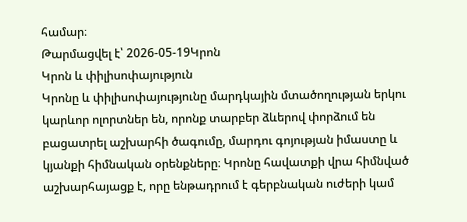համար։
Թարմացվել է՝ 2026-05-19Կրոն
Կրոն և փիլիսոփայություն
Կրոնը և փիլիսոփայությունը մարդկային մտածողության երկու կարևոր ոլորտներ են, որոնք տարբեր ձևերով փորձում են բացատրել աշխարհի ծագումը, մարդու գոյության իմաստը և կյանքի հիմնական օրենքները։ Կրոնը հավատքի վրա հիմնված աշխարհայացք է, որը ենթադրում է գերբնական ուժերի կամ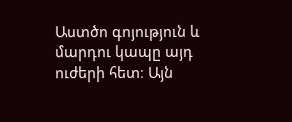Աստծո գոյություն և մարդու կապը այդ ուժերի հետ։ Այն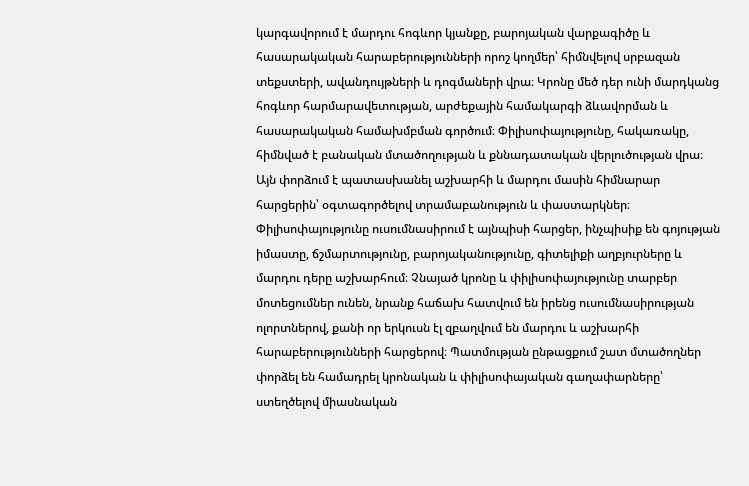կարգավորում է մարդու հոգևոր կյանքը, բարոյական վարքագիծը և հասարակական հարաբերությունների որոշ կողմեր՝ հիմնվելով սրբազան տեքստերի, ավանդույթների և դոգմաների վրա։ Կրոնը մեծ դեր ունի մարդկանց հոգևոր հարմարավետության, արժեքային համակարգի ձևավորման և հասարակական համախմբման գործում։ Փիլիսոփայությունը, հակառակը, հիմնված է բանական մտածողության և քննադատական վերլուծության վրա։ Այն փորձում է պատասխանել աշխարհի և մարդու մասին հիմնարար հարցերին՝ օգտագործելով տրամաբանություն և փաստարկներ։ Փիլիսոփայությունը ուսումնասիրում է այնպիսի հարցեր, ինչպիսիք են գոյության իմաստը, ճշմարտությունը, բարոյականությունը, գիտելիքի աղբյուրները և մարդու դերը աշխարհում։ Չնայած կրոնը և փիլիսոփայությունը տարբեր մոտեցումներ ունեն, նրանք հաճախ հատվում են իրենց ուսումնասիրության ոլորտներով, քանի որ երկուսն էլ զբաղվում են մարդու և աշխարհի հարաբերությունների հարցերով։ Պատմության ընթացքում շատ մտածողներ փորձել են համադրել կրոնական և փիլիսոփայական գաղափարները՝ ստեղծելով միասնական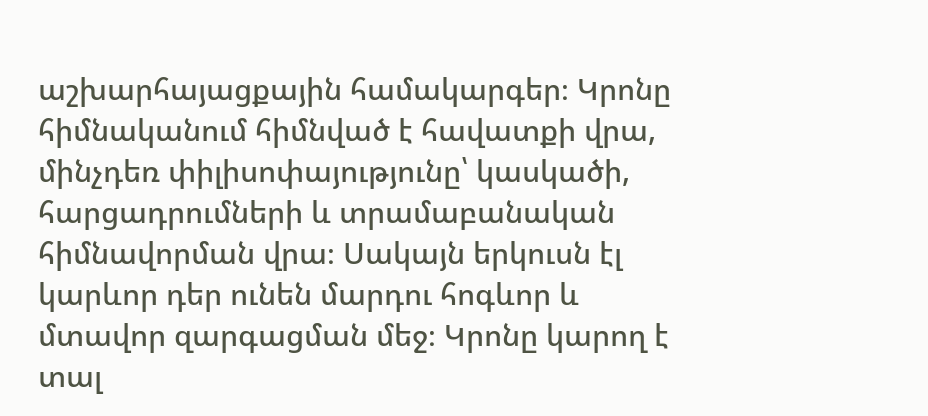աշխարհայացքային համակարգեր։ Կրոնը հիմնականում հիմնված է հավատքի վրա, մինչդեռ փիլիսոփայությունը՝ կասկածի, հարցադրումների և տրամաբանական հիմնավորման վրա։ Սակայն երկուսն էլ կարևոր դեր ունեն մարդու հոգևոր և մտավոր զարգացման մեջ։ Կրոնը կարող է տալ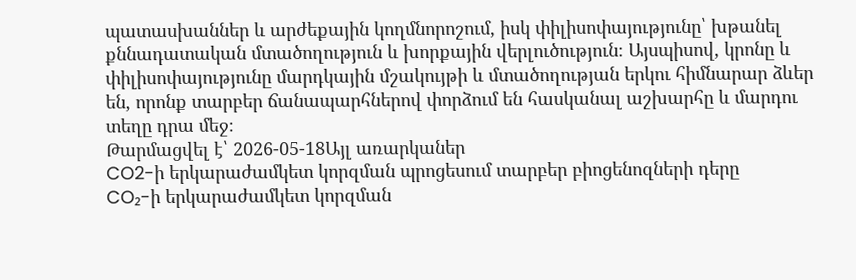պատասխաններ և արժեքային կողմնորոշում, իսկ փիլիսոփայությունը՝ խթանել քննադատական մտածողություն և խորքային վերլուծություն։ Այսպիսով, կրոնը և փիլիսոփայությունը մարդկային մշակույթի և մտածողության երկու հիմնարար ձևեր են, որոնք տարբեր ճանապարհներով փորձում են հասկանալ աշխարհը և մարդու տեղը դրա մեջ։
Թարմացվել է՝ 2026-05-18Այլ առարկաներ
CO2-ի երկարաժամկետ կորզման պրոցեսում տարբեր բիոցենոզների դերը
CO₂-ի երկարաժամկետ կորզման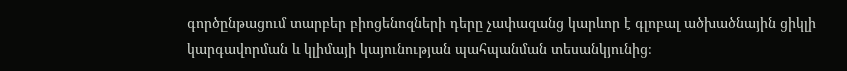գործընթացում տարբեր բիոցենոզների դերը չափազանց կարևոր է գլոբալ ածխածնային ցիկլի կարգավորման և կլիմայի կայունության պահպանման տեսանկյունից։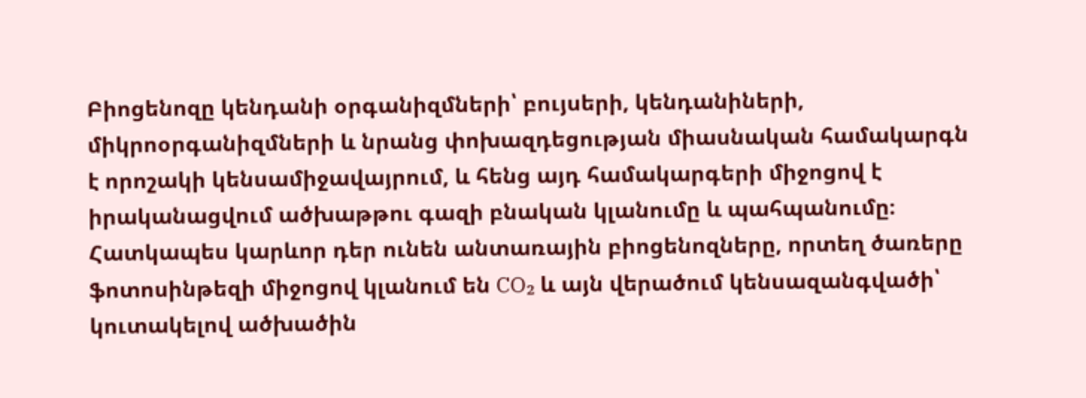Բիոցենոզը կենդանի օրգանիզմների՝ բույսերի, կենդանիների, միկրոօրգանիզմների և նրանց փոխազդեցության միասնական համակարգն է որոշակի կենսամիջավայրում, և հենց այդ համակարգերի միջոցով է իրականացվում ածխաթթու գազի բնական կլանումը և պահպանումը։ Հատկապես կարևոր դեր ունեն անտառային բիոցենոզները, որտեղ ծառերը ֆոտոսինթեզի միջոցով կլանում են CO₂ և այն վերածում կենսազանգվածի՝ կուտակելով ածխածին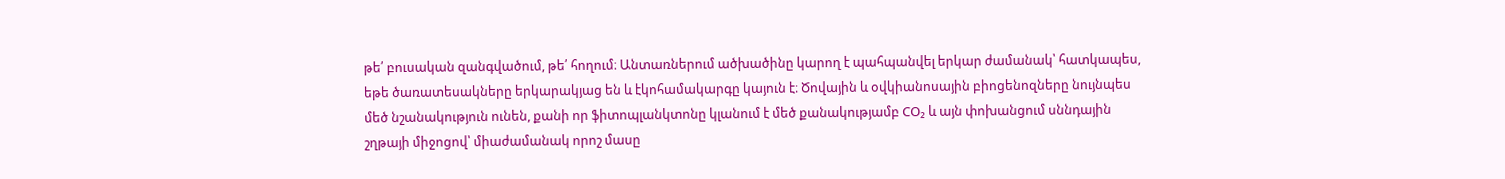թե՛ բուսական զանգվածում, թե՛ հողում։ Անտառներում ածխածինը կարող է պահպանվել երկար ժամանակ՝ հատկապես, եթե ծառատեսակները երկարակյաց են և էկոհամակարգը կայուն է։ Ծովային և օվկիանոսային բիոցենոզները նույնպես մեծ նշանակություն ունեն, քանի որ ֆիտոպլանկտոնը կլանում է մեծ քանակությամբ CO₂ և այն փոխանցում սննդային շղթայի միջոցով՝ միաժամանակ որոշ մասը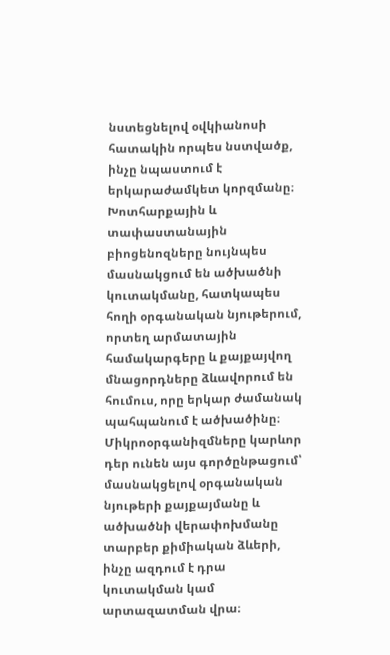նստեցնելով օվկիանոսի հատակին որպես նստվածք, ինչը նպաստում է երկարաժամկետ կորզմանը։ Խոտհարքային և տափաստանային բիոցենոզները նույնպես մասնակցում են ածխածնի կուտակմանը, հատկապես հողի օրգանական նյութերում, որտեղ արմատային համակարգերը և քայքայվող մնացորդները ձևավորում են հումուս, որը երկար ժամանակ պահպանում է ածխածինը։ Միկրոօրգանիզմները կարևոր դեր ունեն այս գործընթացում՝ մասնակցելով օրգանական նյութերի քայքայմանը և ածխածնի վերափոխմանը տարբեր քիմիական ձևերի, ինչը ազդում է դրա կուտակման կամ արտազատման վրա։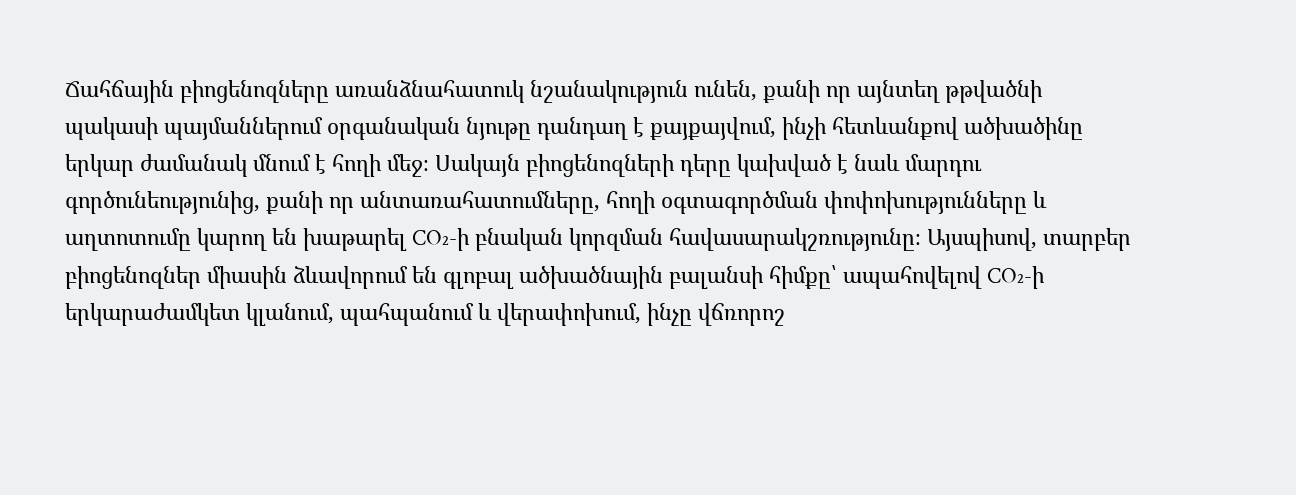Ճահճային բիոցենոզները առանձնահատուկ նշանակություն ունեն, քանի որ այնտեղ թթվածնի պակասի պայմաններում օրգանական նյութը դանդաղ է քայքայվում, ինչի հետևանքով ածխածինը երկար ժամանակ մնում է հողի մեջ։ Սակայն բիոցենոզների դերը կախված է նաև մարդու գործունեությունից, քանի որ անտառահատումները, հողի օգտագործման փոփոխությունները և աղտոտումը կարող են խաթարել CO₂-ի բնական կորզման հավասարակշռությունը։ Այսպիսով, տարբեր բիոցենոզներ միասին ձևավորում են գլոբալ ածխածնային բալանսի հիմքը՝ ապահովելով CO₂-ի երկարաժամկետ կլանում, պահպանում և վերափոխում, ինչը վճռորոշ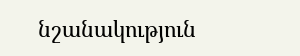նշանակություն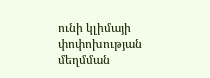ունի կլիմայի փոփոխության մեղմման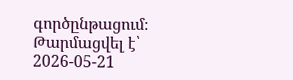գործընթացում։
Թարմացվել է՝ 2026-05-21